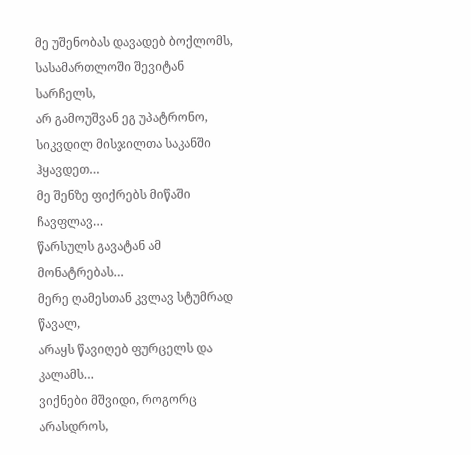მე უშენობას დავადებ ბოქლომს,
სასამართლოში შევიტან სარჩელს,
არ გამოუშვან ეგ უპატრონო,
სიკვდილ მისჯილთა საკანში ჰყავდეთ…
მე შენზე ფიქრებს მიწაში ჩავფლავ…
წარსულს გავატან ამ მონატრებას…
მერე ღამესთან კვლავ სტუმრად წავალ,
არაყს წავიღებ ფურცელს და კალამს…
ვიქნები მშვიდი, როგორც არასდროს,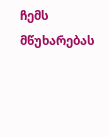ჩემს მწუხარებას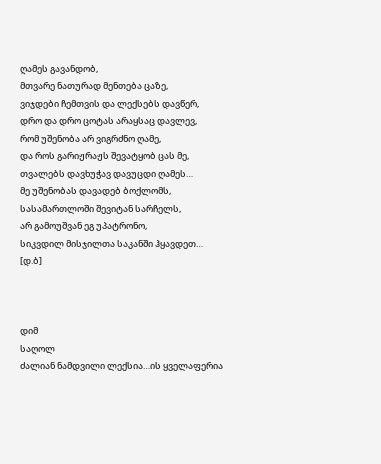ღამეს გავანდობ,
მთვარე ნათურად მენთება ცაზე,
ვიჯდები ჩემთვის და ლექსებს დავწერ,
დრო და დრო ცოტას არაყსაც დავლევ,
რომ უშენობა არ ვიგრძნო ღამე,
და როს გარიჟრაჟს შევატყობ ცას მე,
თვალებს დავხუჭავ დავუცდი ღამეს…
მე უშენობას დავადებ ბოქლომს,
სასამართლოში შევიტან სარჩელს,
არ გამოუშვან ეგ უპატრონო,
სიკვდილ მისჯილთა საკანში ჰყავდეთ…
[დ.ბ]



დიმ
საღოლ
ძალიან ნამდვილი ლექსია…ის ყველაფერია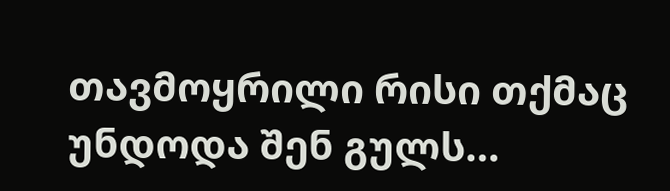თავმოყრილი რისი თქმაც უნდოდა შენ გულს…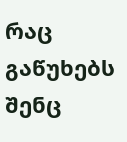რაც გაწუხებს
შენც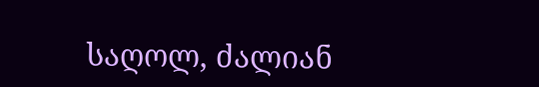საღოლ, ძალიან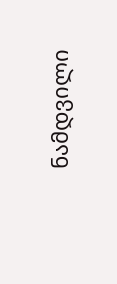ნამდვილი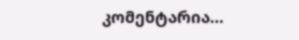კომენტარია…